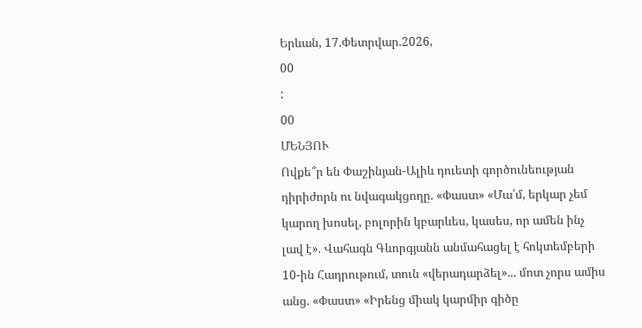Երևան, 17.Փետրվար.2026,
00
:
00
ՄԵՆՅՈՒ
Ովքե՞ր են Փաշինյան-Ալիև դուետի գործունեության դիրիժորն ու նվագակցողը. «Փաստ» «Մա՛մ, երկար չեմ կարող խոսել, բոլորին կբարևես, կասես, որ ամեն ինչ լավ է». Վահագն Գևորգյանն անմահացել է հոկտեմբերի 10-ին Հադրութում, տուն «վերադարձել»... մոտ չորս ամիս անց. «Փաստ» «Իրենց միակ կարմիր գիծը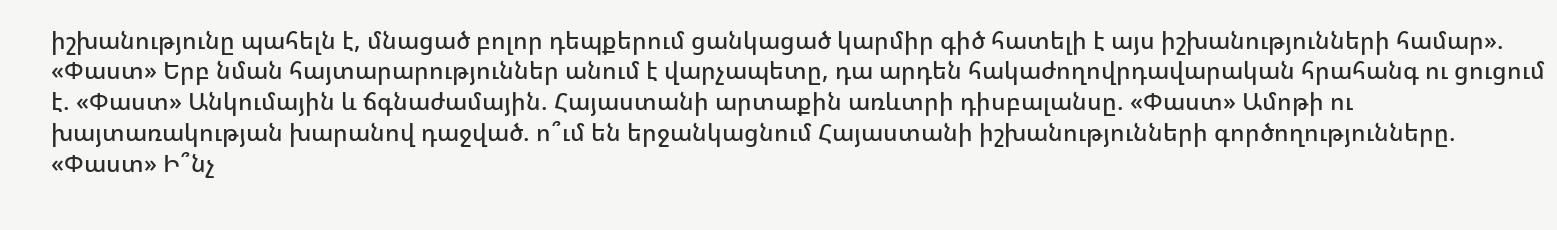իշխանությունը պահելն է, մնացած բոլոր դեպքերում ցանկացած կարմիր գիծ հատելի է այս իշխանությունների համար». «Փաստ» Երբ նման հայտարարություններ անում է վարչապետը, դա արդեն հակաժողովրդավարական հրահանգ ու ցուցում է. «Փաստ» Անկումային և ճգնաժամային. Հայաստանի արտաքին առևտրի դիսբալանսը. «Փաստ» Ամոթի ու խայտառակության խարանով դաջված. ո՞ւմ են երջանկացնում Հայաստանի իշխանությունների գործողությունները. «Փաստ» Ի՞նչ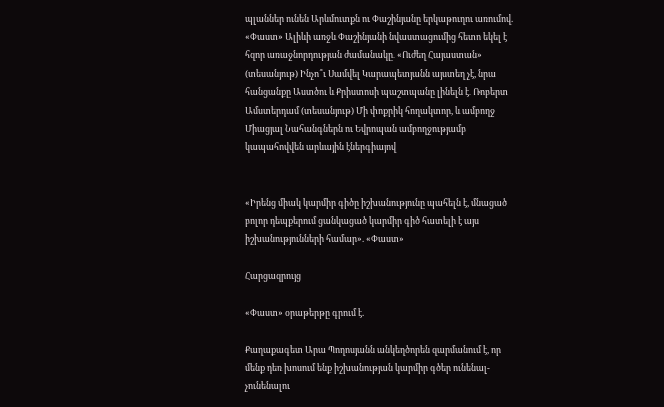պլաններ ունեն Արևմուտքն ու Փաշինյանը երկաթուղու առումով. «Փաստ» Ալիևի առջև Փաշինյանի նվաստացումից հետո եկել է հզոր առաջնորդության ժամանակը․ «Ուժեղ Հայաստան» (տեսանյութ) Ինչո՞ւ Սամվել Կարապետյանն այստեղ չէ, նրա հանցանքը Աստծու և Քրիստոսի պաշտպանը լինելն է․ Ռոբերտ Ամստերդամ (տեսանյութ) Մի փոքրիկ հողակտոր, և ամբողջ Միացյալ Նահանգներն ու Եվրոպան ամբողջությամբ կապահովվեն արևային էներգիայով


«Իրենց միակ կարմիր գիծը իշխանությունը պահելն է, մնացած բոլոր դեպքերում ցանկացած կարմիր գիծ հատելի է այս իշխանությունների համար». «Փաստ»

Հարցազրույց

«Փաստ» օրաթերթը գրում է.

Քաղաքագետ Արա Պողոսյանն անկեղծորեն զարմանում է, որ մենք դեռ խոսում ենք իշխանության կարմիր գծեր ունենալ-չունենալու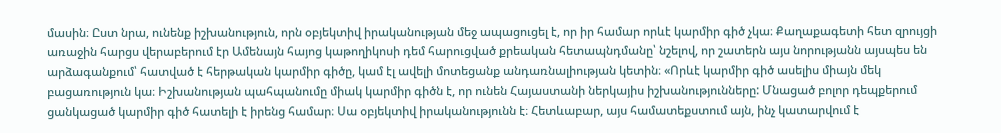մասին։ Ըստ նրա, ունենք իշխանություն, որն օբյեկտիվ իրականության մեջ ապացուցել է, որ իր համար որևէ կարմիր գիծ չկա։ Քաղաքագետի հետ զրույցի առաջին հարցս վերաբերում էր Ամենայն հայոց կաթողիկոսի դեմ հարուցված քրեական հետապնդմանը՝ նշելով, որ շատերն այս նորությանն այսպես են արձագանքում՝ հատված է հերթական կարմիր գիծը, կամ էլ ավելի մոտեցանք անդառնալիության կետին։ «Որևէ կարմիր գիծ ասելիս միայն մեկ բացառություն կա։ Իշխանության պահպանումը միակ կարմիր գիծն է, որ ունեն Հայաստանի ներկայիս իշխանությունները: Մնացած բոլոր դեպքերում ցանկացած կարմիր գիծ հատելի է իրենց համար։ Սա օբյեկտիվ իրականությունն է։ Հետևաբար, այս համատեքստում այն, ինչ կատարվում է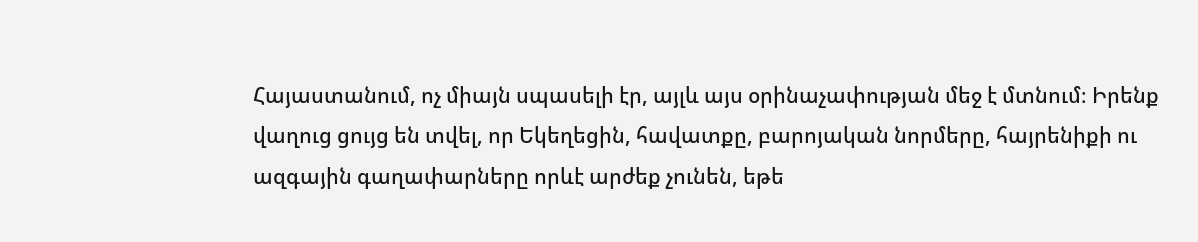Հայաստանում, ոչ միայն սպասելի էր, այլև այս օրինաչափության մեջ է մտնում։ Իրենք վաղուց ցույց են տվել, որ Եկեղեցին, հավատքը, բարոյական նորմերը, հայրենիքի ու ազգային գաղափարները որևէ արժեք չունեն, եթե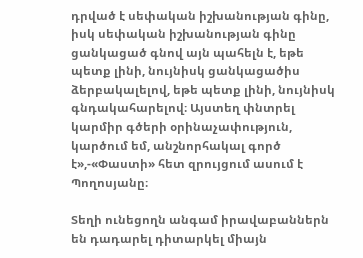դրված է սեփական իշխանության գինը, իսկ սեփական իշխանության գինը ցանկացած գնով այն պահելն է, եթե պետք լինի, նույնիսկ ցանկացածիս ձերբակալելով, եթե պետք լինի, նույնիսկ գնդակահարելով։ Այստեղ փնտրել կարմիր գծերի օրինաչափություն, կարծում եմ, անշնորհակալ գործ է»,-«Փաստի» հետ զրույցում ասում է Պողոսյանը։

Տեղի ունեցողն անգամ իրավաբաններն են դադարել դիտարկել միայն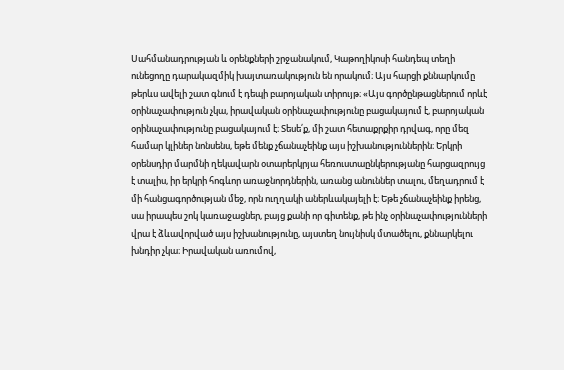Սահմանադրության և օրենքների շրջանակում, Կաթողիկոսի հանդեպ տեղի ունեցողը դարակազմիկ խայտառակություն են որակում։ Այս հարցի քննարկումը թերևս ավելի շատ գնում է դեպի բարոյական տիրույթ։ «Այս գործընթացներում որևէ օրինաչափություն չկա, իրավական օրինաչափությունը բացակայում է, բարոյական օրինաչափությունը բացակայում է։ Տեսե՛ք, մի շատ հետաքրքիր դրվագ, որը մեզ համար կլիներ նոնսենս, եթե մենք չճանաչեինք այս իշխանություններին։ Երկրի օրենսդիր մարմնի ղեկավարն օտարերկրյա հեռուստաընկերությանը հարցազրույց է տալիս, իր երկրի հոգևոր առաջնորդներին, առանց անուններ տալու, մեղադրում է մի հանցագործության մեջ, որն ուղղակի աներևակայելի է։ Եթե չճանաչեինք իրենց, սա իրապես շոկ կառաջացներ, բայց քանի որ գիտենք, թե ինչ օրինաչափությունների վրա է ձևավորված այս իշխանությունը, այստեղ նույնիսկ մտածելու, քննարկելու խնդիր չկա։ Իրավական առումով,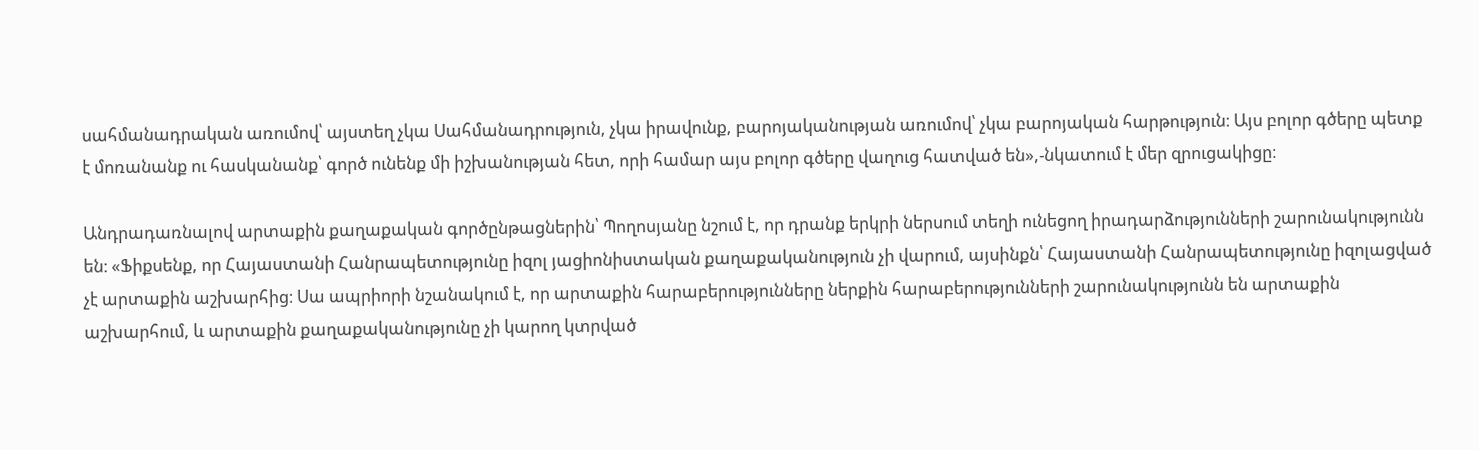սահմանադրական առումով՝ այստեղ չկա Սահմանադրություն, չկա իրավունք, բարոյականության առումով՝ չկա բարոյական հարթություն։ Այս բոլոր գծերը պետք է մոռանանք ու հասկանանք՝ գործ ունենք մի իշխանության հետ, որի համար այս բոլոր գծերը վաղուց հատված են»,-նկատում է մեր զրուցակիցը։

Անդրադառնալով արտաքին քաղաքական գործընթացներին՝ Պողոսյանը նշում է, որ դրանք երկրի ներսում տեղի ունեցող իրադարձությունների շարունակությունն են։ «Ֆիքսենք, որ Հայաստանի Հանրապետությունը իզոլ յացիոնիստական քաղաքականություն չի վարում, այսինքն՝ Հայաստանի Հանրապետությունը իզոլացված չէ արտաքին աշխարհից։ Սա ապրիորի նշանակում է, որ արտաքին հարաբերությունները ներքին հարաբերությունների շարունակությունն են արտաքին աշխարհում, և արտաքին քաղաքականությունը չի կարող կտրված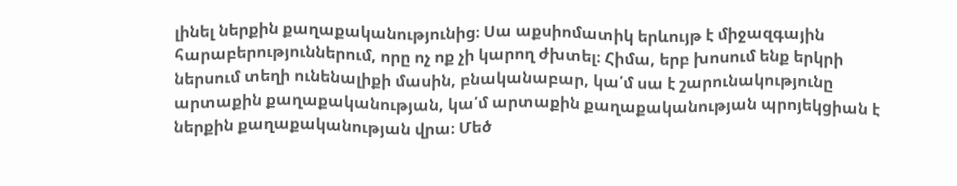լինել ներքին քաղաքականությունից։ Սա աքսիոմատիկ երևույթ է միջազգային հարաբերություններում, որը ոչ ոք չի կարող ժխտել։ Հիմա, երբ խոսում ենք երկրի ներսում տեղի ունենալիքի մասին, բնականաբար, կա՛մ սա է շարունակությունը արտաքին քաղաքականության, կա՛մ արտաքին քաղաքականության պրոյեկցիան է ներքին քաղաքականության վրա։ Մեծ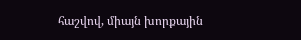հաշվով, միայն խորքային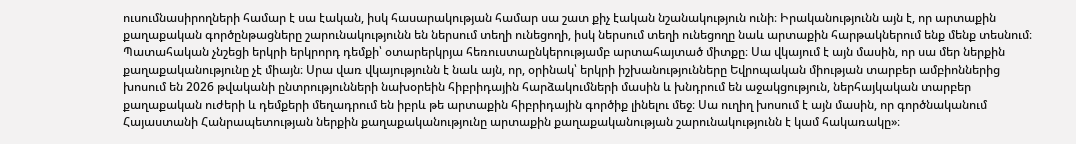ուսումնասիրողների համար է սա էական, իսկ հասարակության համար սա շատ քիչ էական նշանակություն ունի։ Իրականությունն այն է, որ արտաքին քաղաքական գործընթացները շարունակությունն են ներսում տեղի ունեցողի, իսկ ներսում տեղի ունեցողը նաև արտաքին հարթակներում ենք մենք տեսնում։ Պատահական չնշեցի երկրի երկրորդ դեմքի՝ օտարերկրյա հեռուստաընկերությամբ արտահայտած միտքը։ Սա վկայում է այն մասին, որ սա մեր ներքին քաղաքականությունը չէ միայն։ Սրա վառ վկայությունն է նաև այն, որ, օրինակ՝ երկրի իշխանությունները Եվրոպական միության տարբեր ամբիոններից խոսում են 2026 թվականի ընտրությունների նախօրեին հիբրիդային հարձակումների մասին և խնդրում են աջակցություն, ներհայկական տարբեր քաղաքական ուժերի և դեմքերի մեղադրում են իբրև թե արտաքին հիբրիդային գործիք լինելու մեջ։ Սա ուղիղ խոսում է այն մասին, որ գործնականում Հայաստանի Հանրապետության ներքին քաղաքականությունը արտաքին քաղաքականության շարունակությունն է կամ հակառակը»։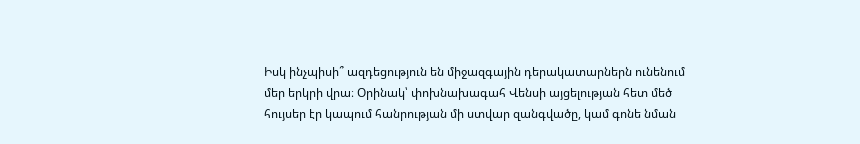Իսկ ինչպիսի՞ ազդեցություն են միջազգային դերակատարներն ունենում մեր երկրի վրա։ Օրինակ՝ փոխնախագահ Վենսի այցելության հետ մեծ հույսեր էր կապում հանրության մի ստվար զանգվածը, կամ գոնե նման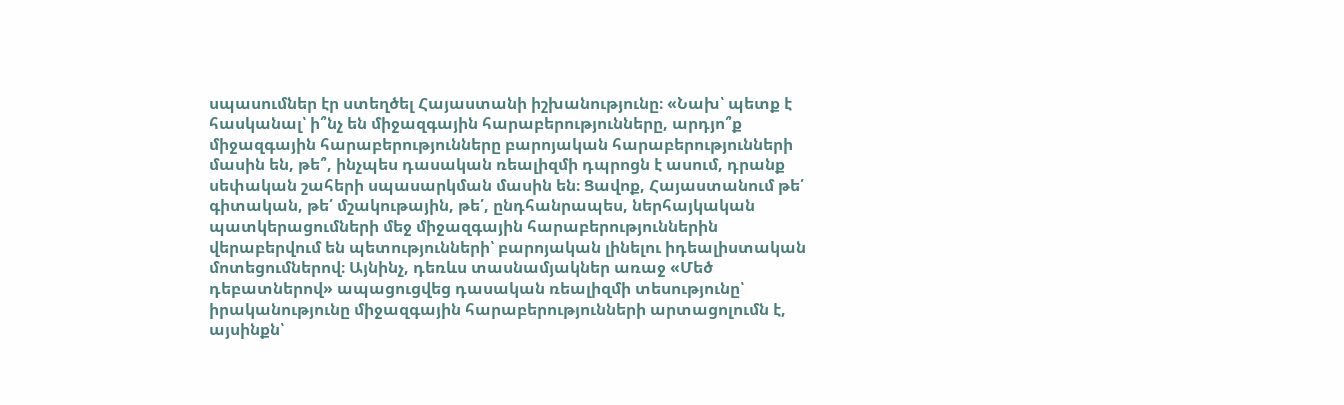սպասումներ էր ստեղծել Հայաստանի իշխանությունը։ «Նախ՝ պետք է հասկանալ՝ ի՞նչ են միջազգային հարաբերությունները, արդյո՞ք միջազգային հարաբերությունները բարոյական հարաբերությունների մասին են, թե՞, ինչպես դասական ռեալիզմի դպրոցն է ասում, դրանք սեփական շահերի սպասարկման մասին են։ Ցավոք, Հայաստանում թե՛ գիտական, թե՛ մշակութային, թե՛, ընդհանրապես, ներհայկական պատկերացումների մեջ միջազգային հարաբերություններին վերաբերվում են պետությունների՝ բարոյական լինելու իդեալիստական մոտեցումներով։ Այնինչ, դեռևս տասնամյակներ առաջ «Մեծ դեբատներով» ապացուցվեց դասական ռեալիզմի տեսությունը՝ իրականությունը միջազգային հարաբերությունների արտացոլումն է, այսինքն՝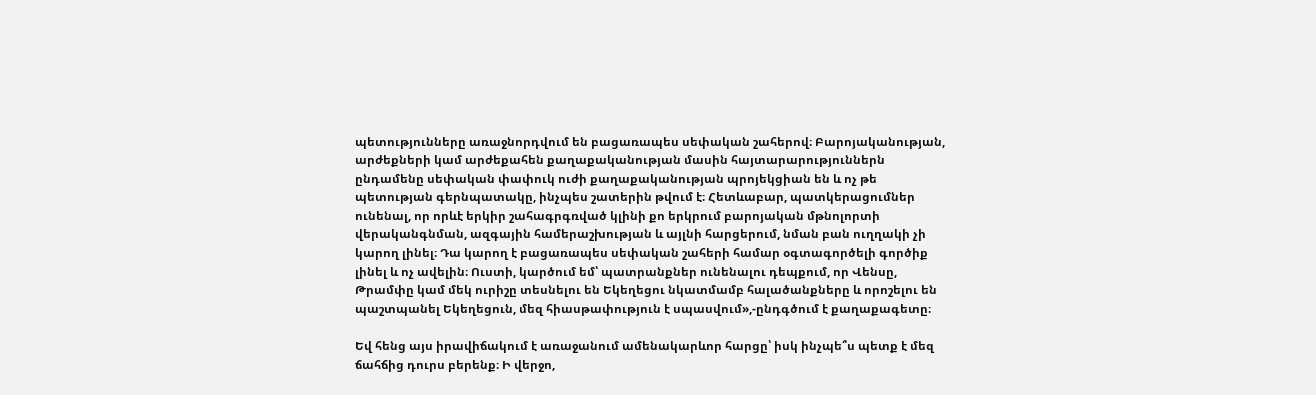պետությունները առաջնորդվում են բացառապես սեփական շահերով։ Բարոյականության, արժեքների կամ արժեքահեն քաղաքականության մասին հայտարարություններն ընդամենը սեփական փափուկ ուժի քաղաքականության պրոյեկցիան են և ոչ թե պետության գերնպատակը, ինչպես շատերին թվում է։ Հետևաբար, պատկերացումներ ունենալ, որ որևէ երկիր շահագրգռված կլինի քո երկրում բարոյական մթնոլորտի վերականգնման, ազգային համերաշխության և այլնի հարցերում, նման բան ուղղակի չի կարող լինել։ Դա կարող է բացառապես սեփական շահերի համար օգտագործելի գործիք լինել և ոչ ավելին։ Ուստի, կարծում եմ՝ պատրանքներ ունենալու դեպքում, որ Վենսը, Թրամփը կամ մեկ ուրիշը տեսնելու են Եկեղեցու նկատմամբ հալածանքները և որոշելու են պաշտպանել Եկեղեցուն, մեզ հիասթափություն է սպասվում»,-ընդգծում է քաղաքագետը։

Եվ հենց այս իրավիճակում է առաջանում ամենակարևոր հարցը՝ իսկ ինչպե՞ս պետք է մեզ ճահճից դուրս բերենք։ Ի վերջո,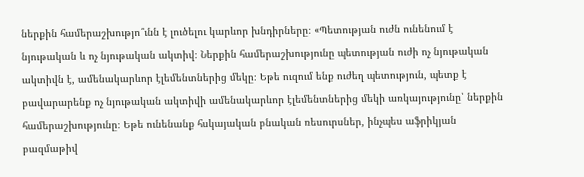ներքին համերաշխությո՞ւնն է լուծելու կարևոր խնդիրները։ «Պետության ուժն ունենում է նյութական և ոչ նյութական ակտիվ։ Ներքին համերաշխությունը պետության ուժի ոչ նյութական ակտիվն է, ամենակարևոր էլեմենտներից մեկը։ Եթե ուզում ենք ուժեղ պետություն, պետք է բավարարենք ոչ նյութական ակտիվի ամենակարևոր էլեմենտներից մեկի առկայությունը՝ ներքին համերաշխությունը։ Եթե ունենանք հսկայական բնական ռեսուրսներ, ինչպես աֆրիկյան բազմաթիվ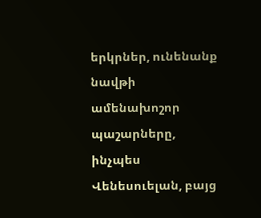երկրներ, ունենանք նավթի ամենախոշոր պաշարները, ինչպես Վենեսուելան, բայց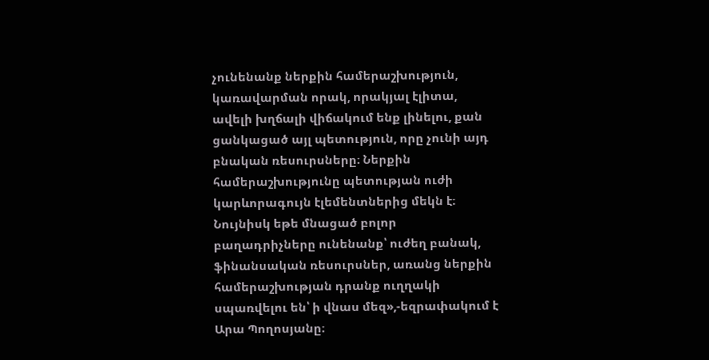չունենանք ներքին համերաշխություն, կառավարման որակ, որակյալ էլիտա, ավելի խղճալի վիճակում ենք լինելու, քան ցանկացած այլ պետություն, որը չունի այդ բնական ռեսուրսները։ Ներքին համերաշխությունը պետության ուժի կարևորագույն էլեմենտներից մեկն է։ Նույնիսկ եթե մնացած բոլոր բաղադրիչները ունենանք՝ ուժեղ բանակ, ֆինանսական ռեսուրսներ, առանց ներքին համերաշխության դրանք ուղղակի սպառվելու են՝ ի վնաս մեզ»,-եզրափակում է Արա Պողոսյանը։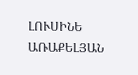ԼՈՒՍԻՆԵ ԱՌԱՔԵԼՅԱՆ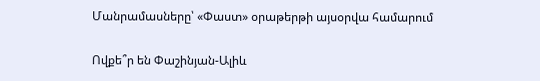Մանրամասները՝ «Փաստ» օրաթերթի այսօրվա համարում

Ովքե՞ր են Փաշինյան-Ալիև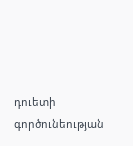դուետի գործունեության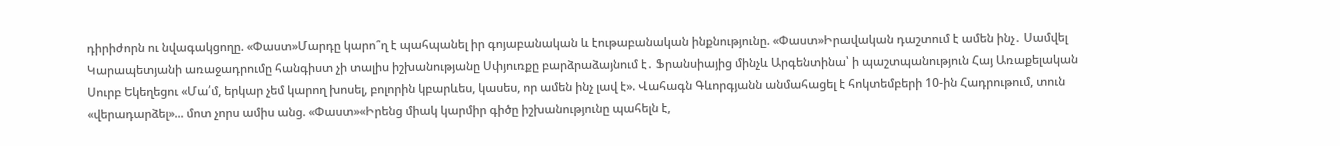դիրիժորն ու նվագակցողը. «Փաստ»Մարդը կարո՞ղ է պահպանել իր գոյաբանական և էութաբանական ինքնությունը. «Փաստ»Իրավական դաշտում է ամեն ինչ․ Սամվել Կարապետյանի առաջադրումը հանգիստ չի տալիս իշխանությանը Սփյուռքը բարձրաձայնում է․ Ֆրանսիայից մինչև Արգենտինա՝ ի պաշտպանություն Հայ Առաքելական Սուրբ Եկեղեցու «Մա՛մ, երկար չեմ կարող խոսել, բոլորին կբարևես, կասես, որ ամեն ինչ լավ է». Վահագն Գևորգյանն անմահացել է հոկտեմբերի 10-ին Հադրութում, տուն «վերադարձել»... մոտ չորս ամիս անց. «Փաստ»«Իրենց միակ կարմիր գիծը իշխանությունը պահելն է,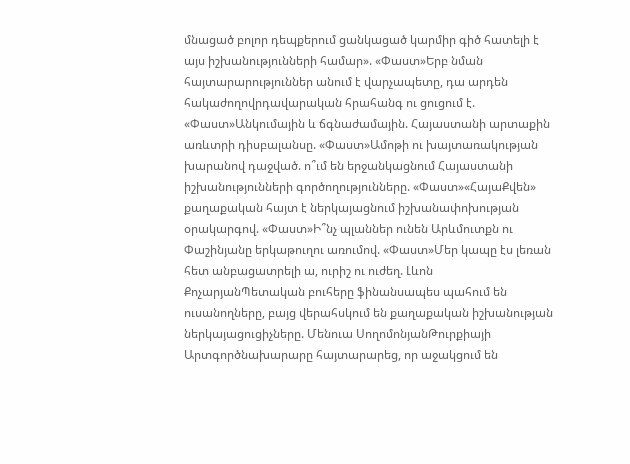մնացած բոլոր դեպքերում ցանկացած կարմիր գիծ հատելի է այս իշխանությունների համար». «Փաստ»Երբ նման հայտարարություններ անում է վարչապետը, դա արդեն հակաժողովրդավարական հրահանգ ու ցուցում է. «Փաստ»Անկումային և ճգնաժամային. Հայաստանի արտաքին առևտրի դիսբալանսը. «Փաստ»Ամոթի ու խայտառակության խարանով դաջված. ո՞ւմ են երջանկացնում Հայաստանի իշխանությունների գործողությունները. «Փաստ»«ՀայաՔվեն» քաղաքական հայտ է ներկայացնում իշխանափոխության օրակարգով. «Փաստ»Ի՞նչ պլաններ ունեն Արևմուտքն ու Փաշինյանը երկաթուղու առումով. «Փաստ»Մեր կապը էս լեռան հետ անբացատրելի ա, ուրիշ ու ուժեղ. Լևոն ՔոչարյանՊետական բուհերը ֆինանսապես պահում են ուսանողները, բայց վերահսկում են քաղաքական իշխանության ներկայացուցիչները. Մենուա ՍողոմոնյանԹուրքիայի Արտգործնախարարը հայտարարեց, որ աջակցում են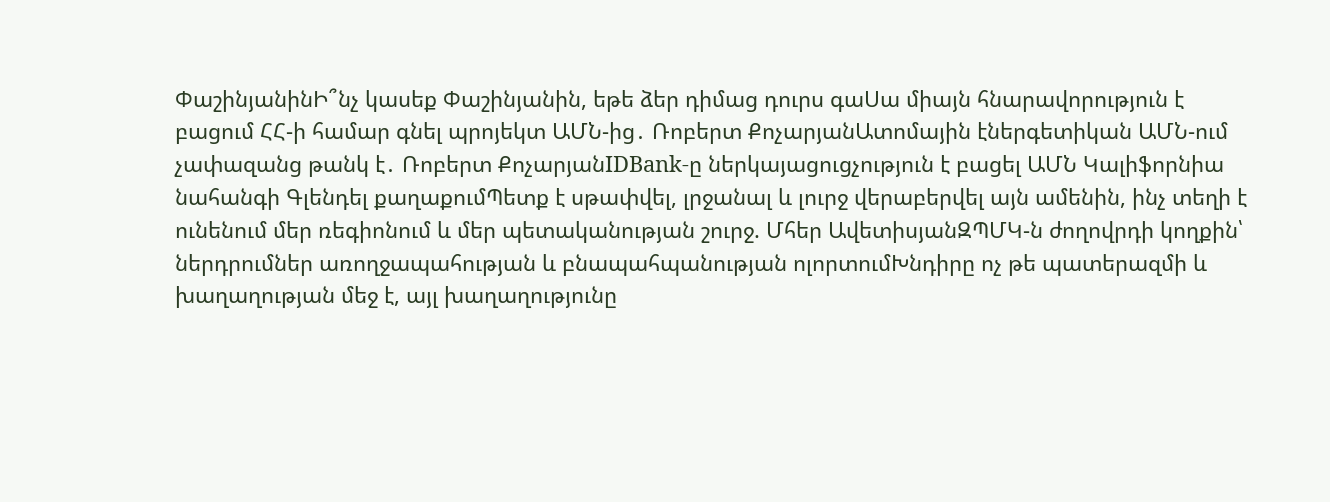ՓաշինյանինԻ՞նչ կասեք Փաշինյանին, եթե ձեր դիմաց դուրս գաՍա միայն հնարավորություն է բացում ՀՀ-ի համար գնել պրոյեկտ ԱՄՆ-ից․ Ռոբերտ ՔոչարյանԱտոմային էներգետիկան ԱՄՆ-ում չափազանց թանկ է․ Ռոբերտ ՔոչարյանIDBank-ը ներկայացուցչություն է բացել ԱՄՆ Կալիֆորնիա նահանգի Գլենդել քաղաքումՊետք է սթափվել, լրջանալ և լուրջ վերաբերվել այն ամենին, ինչ տեղի է ունենում մեր ռեգիոնում և մեր պետականության շուրջ. Մհեր ԱվետիսյանԶՊՄԿ-ն ժողովրդի կողքին՝ ներդրումներ առողջապահության և բնապահպանության ոլորտումԽնդիրը ոչ թե պատերազմի և խաղաղության մեջ է, այլ խաղաղությունը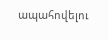ապահովելու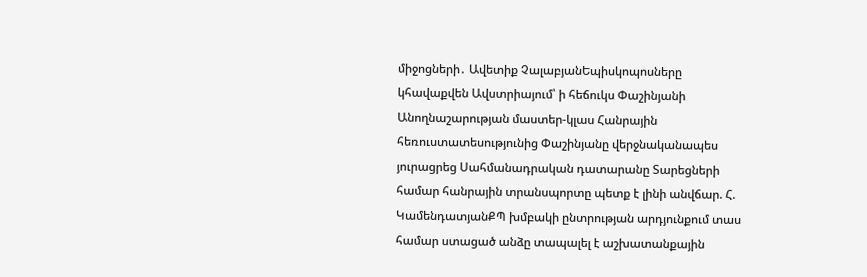միջոցների․ Ավետիք ՉալաբյանԵպիսկոպոսները կհավաքվեն Ավստրիայում՝ ի հեճուկս Փաշինյանի Անողնաշարության մաստեր-կլաս Հանրային հեռուստատեսությունից Փաշինյանը վերջնականապես յուրացրեց Սահմանադրական դատարանը Տարեցների համար հանրային տրանսպորտը պետք է լինի անվճար. Հ. ԿամենդատյանՔՊ խմբակի ընտրության արդյունքում տաս համար ստացած անձը տապալել է աշխատանքային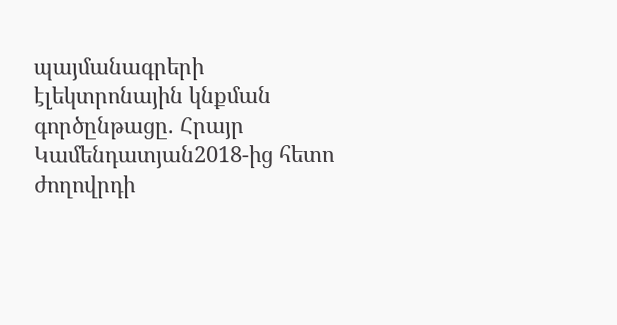պայմանագրերի էլեկտրոնային կնքման գործընթացը. Հրայր Կամենդատյան2018-ից հետո ժողովրդի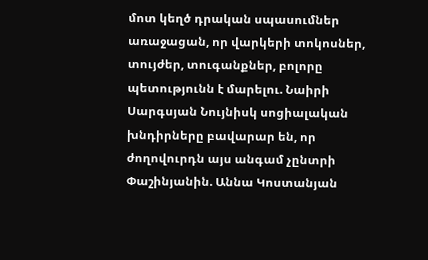մոտ կեղծ դրական սպասումներ առաջացան, որ վարկերի տոկոսներ, տույժեր, տուգանքներ, բոլորը պետությունն է մարելու. Նաիրի Սարգսյան Նույնիսկ սոցիալական խնդիրները բավարար են, որ ժողովուրդն այս անգամ չընտրի Փաշինյանին. Աննա Կոստանյան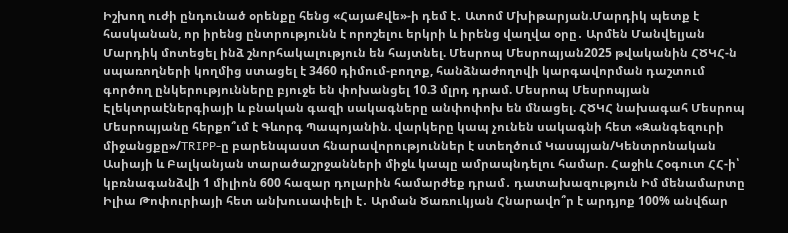Իշխող ուժի ընդունած օրենքը հենց «ՀայաՔվե»-ի դեմ է․ Ատոմ Մխիթարյան.Մարդիկ պետք է հասկանան, որ իրենց ընտրությունն է որոշելու երկրի և իրենց վաղվա օրը․ Արմեն Մանվելյան Մարդիկ մոտեցել ինձ շնորհակալություն են հայտնել. Մեսրոպ Մեսրոպյան2025 թվականին ՀԾԿՀ-ն սպառողների կողմից ստացել է 3460 դիմում-բողոք, հանձնաժողովի կարգավորման դաշտում գործող ընկերությունները բյուջե են փոխանցել 10.3 մլրդ դրամ. Մեսրոպ Մեսրոպյան Էլեկտրաէներգիայի և բնական գազի սակագները անփոփոխ են մնացել. ՀԾԿՀ նախագահ Մեսրոպ Մեսրոպյանը հերքո՞ւմ է Գևորգ Պապոյանին. վարկերը կապ չունեն սակագնի հետ «Զանգեզուրի միջանցքը»/TRIPP-ը բարենպաստ հնարավորություններ է ստեղծում Կասպյան/Կենտրոնական Ասիայի և Բալկանյան տարածաշրջանների միջև կապը ամրապնդելու համար. Հաջիև Հօգուտ ՀՀ-ի՝ կբռնագանձվի 1 միլիոն 600 հազար դոլարին համարժեք դրամ․ դատախազություն Իմ մենամարտը Իլիա Թոփուրիայի հետ անխուսափելի է․ Արման Ծառուկյան Հնարավո՞ր է արդյոք 100% անվճար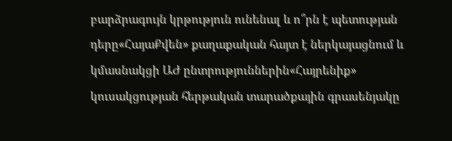բարձրագույն կրթություն ունենալ և ո՞րն է պետության դերը«ՀայաՔվեն» քաղաքական հայտ է ներկայացնում և կմասնակցի ԱԺ ընտրություններին«Հայրենիք» կուսակցության հերթական տարածքային գրասենյակը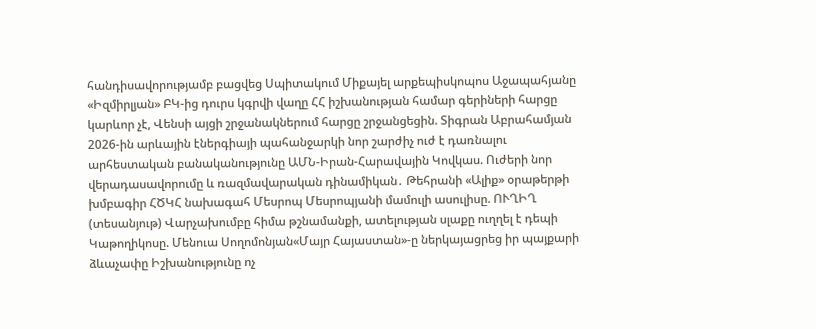հանդիսավորությամբ բացվեց Սպիտակում Միքայել արքեպիսկոպոս Աջապահյանը «Իզմիրլյան» ԲԿ-ից դուրս կգրվի վաղը ՀՀ իշխանության համար գերիների հարցը կարևոր չէ, Վենսի այցի շրջանակներում հարցը շրջանցեցին. Տիգրան Աբրահամյան 2026-ին արևային էներգիայի պահանջարկի նոր շարժիչ ուժ է դառնալու արհեստական բանականությունը ԱՄՆ-Իրան-Հարավային Կովկաս. Ուժերի նոր վերադասավորումը և ռազմավարական դինամիկան․ Թեհրանի «Ալիք» օրաթերթի խմբագիր ՀԾԿՀ նախագահ Մեսրոպ Մեսրոպյանի մամուլի ասուլիսը. ՈՒՂԻՂ (տեսանյութ) Վարչախումբը հիմա թշնամանքի, ատելության սլաքը ուղղել է դեպի Կաթողիկոսը. Մենուա Սողոմոնյան«Մայր Հայաստան»-ը ներկայացրեց իր պայքարի ձևաչափը Իշխանությունը ոչ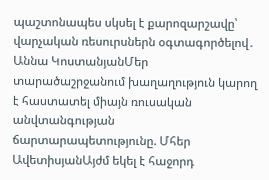պաշտոնապես սկսել է քարոզարշավը՝ վարչական ռեսուրսներն օգտագործելով․ Աննա ԿոստանյանՄեր տարածաշրջանում խաղաղություն կարող է հաստատել միայն ռուսական անվտանգության ճարտարապետությունը. Մհեր ԱվետիսյանԱյժմ եկել է հաջորդ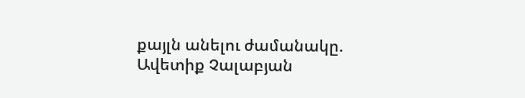քայլն անելու ժամանակը. Ավետիք Չալաբյան